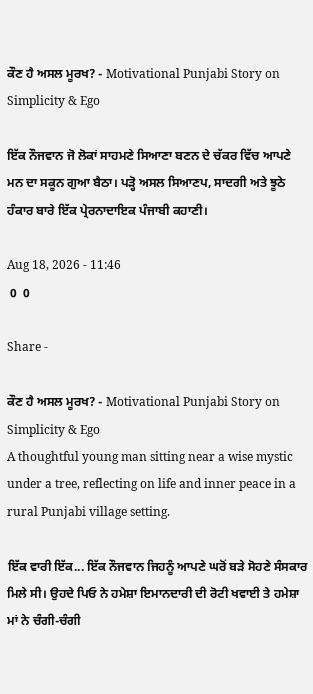ਕੌਣ ਹੈ ਅਸਲ ਮੂਰਖ? - Motivational Punjabi Story on Simplicity & Ego

ਇੱਕ ਨੌਜਵਾਨ ਜੋ ਲੋਕਾਂ ਸਾਹਮਣੇ ਸਿਆਣਾ ਬਣਨ ਦੇ ਚੱਕਰ ਵਿੱਚ ਆਪਣੇ ਮਨ ਦਾ ਸਕੂਨ ਗੁਆ ਬੈਠਾ। ਪੜ੍ਹੋ ਅਸਲ ਸਿਆਣਪ, ਸਾਦਗੀ ਅਤੇ ਝੂਠੇ ਹੰਕਾਰ ਬਾਰੇ ਇੱਕ ਪ੍ਰੇਰਨਾਦਾਇਕ ਪੰਜਾਬੀ ਕਹਾਣੀ।

Aug 18, 2026 - 11:46
 0  0

Share -

ਕੌਣ ਹੈ ਅਸਲ ਮੂਰਖ? - Motivational Punjabi Story on Simplicity & Ego
A thoughtful young man sitting near a wise mystic under a tree, reflecting on life and inner peace in a rural Punjabi village setting.

ਇੱਕ ਵਾਰੀ ਇੱਕ... ਇੱਕ ਨੌਜਵਾਨ ਜਿਹਨੂੰ ਆਪਣੇ ਘਰੋਂ ਬੜੇ ਸੋਹਣੇ ਸੰਸਕਾਰ ਮਿਲੇ ਸੀ। ਉਹਦੇ ਪਿਓ ਨੇ ਹਮੇਸ਼ਾ ਇਮਾਨਦਾਰੀ ਦੀ ਰੋਟੀ ਖਵਾਈ ਤੇ ਹਮੇਸ਼ਾ ਮਾਂ ਨੇ ਚੰਗੀ-ਚੰਗੀ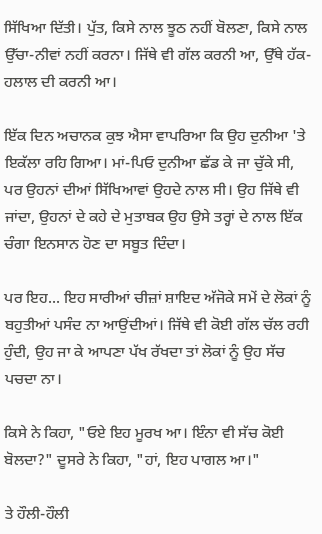ਸਿੱਖਿਆ ਦਿੱਤੀ। ਪੁੱਤ, ਕਿਸੇ ਨਾਲ ਝੂਠ ਨਹੀਂ ਬੋਲਣਾ, ਕਿਸੇ ਨਾਲ ਉੱਚਾ-ਨੀਵਾਂ ਨਹੀਂ ਕਰਨਾ। ਜਿੱਥੇ ਵੀ ਗੱਲ ਕਰਨੀ ਆ, ਉੱਥੇ ਹੱਕ-ਹਲਾਲ ਦੀ ਕਰਨੀ ਆ।

ਇੱਕ ਦਿਨ ਅਚਾਨਕ ਕੁਝ ਐਸਾ ਵਾਪਰਿਆ ਕਿ ਉਹ ਦੁਨੀਆ 'ਤੇ ਇਕੱਲਾ ਰਹਿ ਗਿਆ। ਮਾਂ-ਪਿਓ ਦੁਨੀਆ ਛੱਡ ਕੇ ਜਾ ਚੁੱਕੇ ਸੀ, ਪਰ ਉਹਨਾਂ ਦੀਆਂ ਸਿੱਖਿਆਵਾਂ ਉਹਦੇ ਨਾਲ ਸੀ। ਉਹ ਜਿੱਥੇ ਵੀ ਜਾਂਦਾ, ਉਹਨਾਂ ਦੇ ਕਹੇ ਦੇ ਮੁਤਾਬਕ ਉਹ ਉਸੇ ਤਰ੍ਹਾਂ ਦੇ ਨਾਲ ਇੱਕ ਚੰਗਾ ਇਨਸਾਨ ਹੋਣ ਦਾ ਸਬੂਤ ਦਿੰਦਾ।

ਪਰ ਇਹ... ਇਹ ਸਾਰੀਆਂ ਚੀਜ਼ਾਂ ਸ਼ਾਇਦ ਅੱਜੋਕੇ ਸਮੇਂ ਦੇ ਲੋਕਾਂ ਨੂੰ ਬਹੁਤੀਆਂ ਪਸੰਦ ਨਾ ਆਉਂਦੀਆਂ। ਜਿੱਥੇ ਵੀ ਕੋਈ ਗੱਲ ਚੱਲ ਰਹੀ ਹੁੰਦੀ, ਉਹ ਜਾ ਕੇ ਆਪਣਾ ਪੱਖ ਰੱਖਦਾ ਤਾਂ ਲੋਕਾਂ ਨੂੰ ਉਹ ਸੱਚ ਪਚਦਾ ਨਾ।

ਕਿਸੇ ਨੇ ਕਿਹਾ, "ਓਏ ਇਹ ਮੂਰਖ ਆ। ਇੰਨਾ ਵੀ ਸੱਚ ਕੋਈ ਬੋਲਦਾ?" ਦੂਸਰੇ ਨੇ ਕਿਹਾ, "ਹਾਂ, ਇਹ ਪਾਗਲ ਆ।"

ਤੇ ਹੌਲੀ-ਹੌਲੀ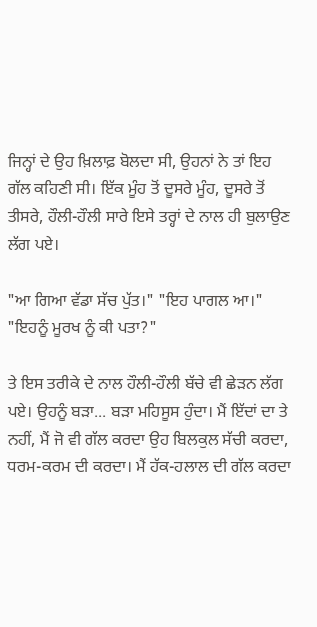ਜਿਨ੍ਹਾਂ ਦੇ ਉਹ ਖ਼ਿਲਾਫ਼ ਬੋਲਦਾ ਸੀ, ਉਹਨਾਂ ਨੇ ਤਾਂ ਇਹ ਗੱਲ ਕਹਿਣੀ ਸੀ। ਇੱਕ ਮੂੰਹ ਤੋਂ ਦੂਸਰੇ ਮੂੰਹ, ਦੂਸਰੇ ਤੋਂ ਤੀਸਰੇ, ਹੌਲੀ-ਹੌਲੀ ਸਾਰੇ ਇਸੇ ਤਰ੍ਹਾਂ ਦੇ ਨਾਲ ਹੀ ਬੁਲਾਉਣ ਲੱਗ ਪਏ।

"ਆ ਗਿਆ ਵੱਡਾ ਸੱਚ ਪੁੱਤ।" "ਇਹ ਪਾਗਲ ਆ।" "ਇਹਨੂੰ ਮੂਰਖ ਨੂੰ ਕੀ ਪਤਾ?"

ਤੇ ਇਸ ਤਰੀਕੇ ਦੇ ਨਾਲ ਹੌਲੀ-ਹੌਲੀ ਬੱਚੇ ਵੀ ਛੇੜਨ ਲੱਗ ਪਏ। ਉਹਨੂੰ ਬੜਾ... ਬੜਾ ਮਹਿਸੂਸ ਹੁੰਦਾ। ਮੈਂ ਇੱਦਾਂ ਦਾ ਤੇ ਨਹੀਂ, ਮੈਂ ਜੋ ਵੀ ਗੱਲ ਕਰਦਾ ਉਹ ਬਿਲਕੁਲ ਸੱਚੀ ਕਰਦਾ, ਧਰਮ-ਕਰਮ ਦੀ ਕਰਦਾ। ਮੈਂ ਹੱਕ-ਹਲਾਲ ਦੀ ਗੱਲ ਕਰਦਾ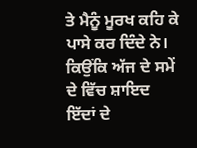ਤੇ ਮੈਨੂੰ ਮੂਰਖ ਕਹਿ ਕੇ ਪਾਸੇ ਕਰ ਦਿੰਦੇ ਨੇ। ਕਿਉਂਕਿ ਅੱਜ ਦੇ ਸਮੇਂ ਦੇ ਵਿੱਚ ਸ਼ਾਇਦ ਇੱਦਾਂ ਦੇ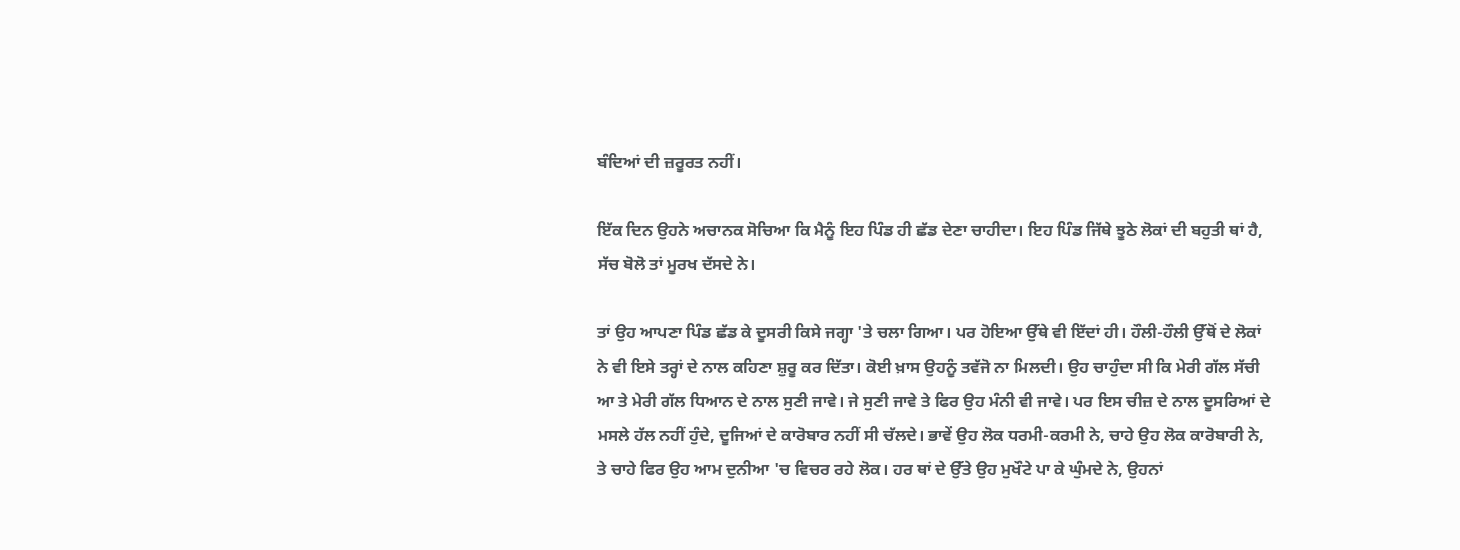ਬੰਦਿਆਂ ਦੀ ਜ਼ਰੂਰਤ ਨਹੀਂ।

ਇੱਕ ਦਿਨ ਉਹਨੇ ਅਚਾਨਕ ਸੋਚਿਆ ਕਿ ਮੈਨੂੰ ਇਹ ਪਿੰਡ ਹੀ ਛੱਡ ਦੇਣਾ ਚਾਹੀਦਾ। ਇਹ ਪਿੰਡ ਜਿੱਥੇ ਝੂਠੇ ਲੋਕਾਂ ਦੀ ਬਹੁਤੀ ਥਾਂ ਹੈ, ਸੱਚ ਬੋਲੋ ਤਾਂ ਮੂਰਖ ਦੱਸਦੇ ਨੇ।

ਤਾਂ ਉਹ ਆਪਣਾ ਪਿੰਡ ਛੱਡ ਕੇ ਦੂਸਰੀ ਕਿਸੇ ਜਗ੍ਹਾ 'ਤੇ ਚਲਾ ਗਿਆ। ਪਰ ਹੋਇਆ ਉੱਥੇ ਵੀ ਇੱਦਾਂ ਹੀ। ਹੌਲੀ-ਹੌਲੀ ਉੱਥੋਂ ਦੇ ਲੋਕਾਂ ਨੇ ਵੀ ਇਸੇ ਤਰ੍ਹਾਂ ਦੇ ਨਾਲ ਕਹਿਣਾ ਸ਼ੁਰੂ ਕਰ ਦਿੱਤਾ। ਕੋਈ ਖ਼ਾਸ ਉਹਨੂੰ ਤਵੱਜੋ ਨਾ ਮਿਲਦੀ। ਉਹ ਚਾਹੁੰਦਾ ਸੀ ਕਿ ਮੇਰੀ ਗੱਲ ਸੱਚੀ ਆ ਤੇ ਮੇਰੀ ਗੱਲ ਧਿਆਨ ਦੇ ਨਾਲ ਸੁਣੀ ਜਾਵੇ। ਜੇ ਸੁਣੀ ਜਾਵੇ ਤੇ ਫਿਰ ਉਹ ਮੰਨੀ ਵੀ ਜਾਵੇ। ਪਰ ਇਸ ਚੀਜ਼ ਦੇ ਨਾਲ ਦੂਸਰਿਆਂ ਦੇ ਮਸਲੇ ਹੱਲ ਨਹੀਂ ਹੁੰਦੇ, ਦੂਜਿਆਂ ਦੇ ਕਾਰੋਬਾਰ ਨਹੀਂ ਸੀ ਚੱਲਦੇ। ਭਾਵੇਂ ਉਹ ਲੋਕ ਧਰਮੀ-ਕਰਮੀ ਨੇ, ਚਾਹੇ ਉਹ ਲੋਕ ਕਾਰੋਬਾਰੀ ਨੇ, ਤੇ ਚਾਹੇ ਫਿਰ ਉਹ ਆਮ ਦੁਨੀਆ 'ਚ ਵਿਚਰ ਰਹੇ ਲੋਕ। ਹਰ ਥਾਂ ਦੇ ਉੱਤੇ ਉਹ ਮੁਖੌਟੇ ਪਾ ਕੇ ਘੁੰਮਦੇ ਨੇ, ਉਹਨਾਂ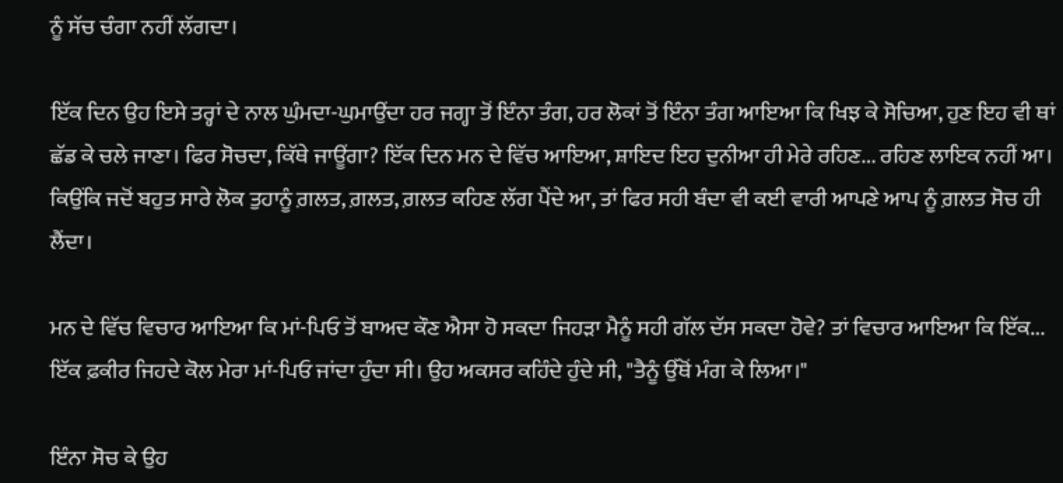ਨੂੰ ਸੱਚ ਚੰਗਾ ਨਹੀਂ ਲੱਗਦਾ।

ਇੱਕ ਦਿਨ ਉਹ ਇਸੇ ਤਰ੍ਹਾਂ ਦੇ ਨਾਲ ਘੁੰਮਦਾ-ਘੁਮਾਉਂਦਾ ਹਰ ਜਗ੍ਹਾ ਤੋਂ ਇੰਨਾ ਤੰਗ, ਹਰ ਲੋਕਾਂ ਤੋਂ ਇੰਨਾ ਤੰਗ ਆਇਆ ਕਿ ਖਿਝ ਕੇ ਸੋਚਿਆ, ਹੁਣ ਇਹ ਵੀ ਥਾਂ ਛੱਡ ਕੇ ਚਲੇ ਜਾਣਾ। ਫਿਰ ਸੋਚਦਾ, ਕਿੱਥੇ ਜਾਊਂਗਾ? ਇੱਕ ਦਿਨ ਮਨ ਦੇ ਵਿੱਚ ਆਇਆ, ਸ਼ਾਇਦ ਇਹ ਦੁਨੀਆ ਹੀ ਮੇਰੇ ਰਹਿਣ... ਰਹਿਣ ਲਾਇਕ ਨਹੀਂ ਆ। ਕਿਉਂਕਿ ਜਦੋਂ ਬਹੁਤ ਸਾਰੇ ਲੋਕ ਤੁਹਾਨੂੰ ਗ਼ਲਤ, ਗ਼ਲਤ, ਗ਼ਲਤ ਕਹਿਣ ਲੱਗ ਪੈਂਦੇ ਆ, ਤਾਂ ਫਿਰ ਸਹੀ ਬੰਦਾ ਵੀ ਕਈ ਵਾਰੀ ਆਪਣੇ ਆਪ ਨੂੰ ਗ਼ਲਤ ਸੋਚ ਹੀ ਲੈਂਦਾ।

ਮਨ ਦੇ ਵਿੱਚ ਵਿਚਾਰ ਆਇਆ ਕਿ ਮਾਂ-ਪਿਓ ਤੋਂ ਬਾਅਦ ਕੌਣ ਐਸਾ ਹੋ ਸਕਦਾ ਜਿਹੜਾ ਮੈਨੂੰ ਸਹੀ ਗੱਲ ਦੱਸ ਸਕਦਾ ਹੋਵੇ? ਤਾਂ ਵਿਚਾਰ ਆਇਆ ਕਿ ਇੱਕ... ਇੱਕ ਫ਼ਕੀਰ ਜਿਹਦੇ ਕੋਲ ਮੇਰਾ ਮਾਂ-ਪਿਓ ਜਾਂਦਾ ਹੁੰਦਾ ਸੀ। ਉਹ ਅਕਸਰ ਕਹਿੰਦੇ ਹੁੰਦੇ ਸੀ, "ਤੈਨੂੰ ਉੱਥੋਂ ਮੰਗ ਕੇ ਲਿਆ।"

ਇੰਨਾ ਸੋਚ ਕੇ ਉਹ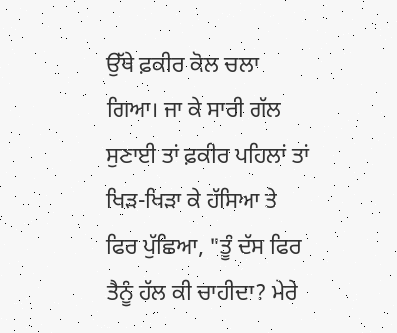ਉੱਥੇ ਫ਼ਕੀਰ ਕੋਲ ਚਲਾ ਗਿਆ। ਜਾ ਕੇ ਸਾਰੀ ਗੱਲ ਸੁਣਾਈ ਤਾਂ ਫ਼ਕੀਰ ਪਹਿਲਾਂ ਤਾਂ ਖਿੜ-ਖਿੜਾ ਕੇ ਹੱਸਿਆ ਤੇ ਫਿਰ ਪੁੱਛਿਆ, "ਤੂੰ ਦੱਸ ਫਿਰ ਤੈਨੂੰ ਹੱਲ ਕੀ ਚਾਹੀਦਾ? ਮੇਰੇ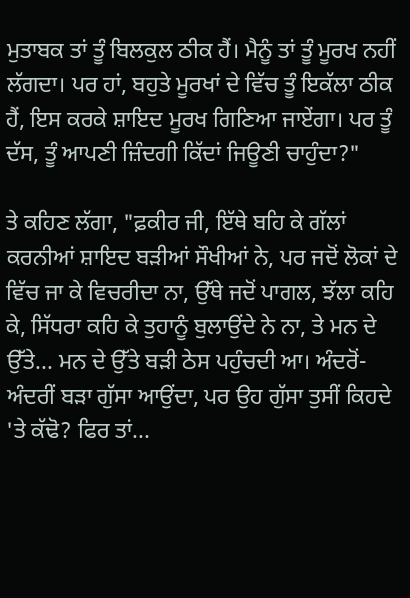ਮੁਤਾਬਕ ਤਾਂ ਤੂੰ ਬਿਲਕੁਲ ਠੀਕ ਹੈਂ। ਮੈਨੂੰ ਤਾਂ ਤੂੰ ਮੂਰਖ ਨਹੀਂ ਲੱਗਦਾ। ਪਰ ਹਾਂ, ਬਹੁਤੇ ਮੂਰਖਾਂ ਦੇ ਵਿੱਚ ਤੂੰ ਇਕੱਲਾ ਠੀਕ ਹੈਂ, ਇਸ ਕਰਕੇ ਸ਼ਾਇਦ ਮੂਰਖ ਗਿਣਿਆ ਜਾਏਂਗਾ। ਪਰ ਤੂੰ ਦੱਸ, ਤੂੰ ਆਪਣੀ ਜ਼ਿੰਦਗੀ ਕਿੱਦਾਂ ਜਿਊਣੀ ਚਾਹੁੰਦਾ?"

ਤੇ ਕਹਿਣ ਲੱਗਾ, "ਫ਼ਕੀਰ ਜੀ, ਇੱਥੇ ਬਹਿ ਕੇ ਗੱਲਾਂ ਕਰਨੀਆਂ ਸ਼ਾਇਦ ਬੜੀਆਂ ਸੌਖੀਆਂ ਨੇ, ਪਰ ਜਦੋਂ ਲੋਕਾਂ ਦੇ ਵਿੱਚ ਜਾ ਕੇ ਵਿਚਰੀਦਾ ਨਾ, ਉੱਥੇ ਜਦੋਂ ਪਾਗਲ, ਝੱਲਾ ਕਹਿ ਕੇ, ਸਿੱਧਰਾ ਕਹਿ ਕੇ ਤੁਹਾਨੂੰ ਬੁਲਾਉਂਦੇ ਨੇ ਨਾ, ਤੇ ਮਨ ਦੇ ਉੱਤੇ... ਮਨ ਦੇ ਉੱਤੇ ਬੜੀ ਠੇਸ ਪਹੁੰਚਦੀ ਆ। ਅੰਦਰੋਂ-ਅੰਦਰੀਂ ਬੜਾ ਗੁੱਸਾ ਆਉਂਦਾ, ਪਰ ਉਹ ਗੁੱਸਾ ਤੁਸੀਂ ਕਿਹਦੇ 'ਤੇ ਕੱਢੋ? ਫਿਰ ਤਾਂ...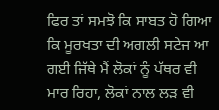ਫਿਰ ਤਾਂ ਸਮਝੋ ਕਿ ਸਾਬਤ ਹੋ ਗਿਆ ਕਿ ਮੂਰਖਤਾ ਦੀ ਅਗਲੀ ਸਟੇਜ ਆ ਗਈ ਜਿੱਥੇ ਮੈਂ ਲੋਕਾਂ ਨੂੰ ਪੱਥਰ ਵੀ ਮਾਰ ਰਿਹਾ, ਲੋਕਾਂ ਨਾਲ ਲੜ ਵੀ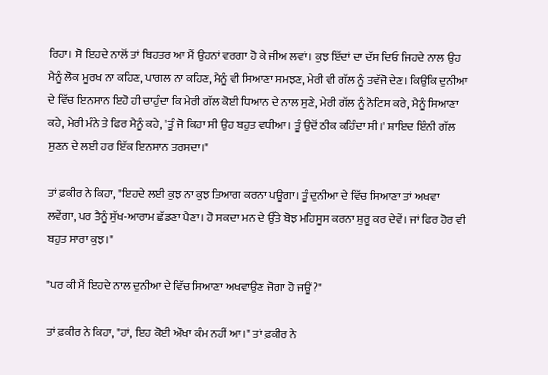ਰਿਹਾ। ਸੋ ਇਹਦੇ ਨਾਲੋਂ ਤਾਂ ਬਿਹਤਰ ਆ ਮੈਂ ਉਹਨਾਂ ਵਰਗਾ ਹੋ ਕੇ ਜੀਅ ਲਵਾਂ। ਕੁਝ ਇੱਦਾਂ ਦਾ ਦੱਸ ਦਿਓ ਜਿਹਦੇ ਨਾਲ ਉਹ ਮੈਨੂੰ ਲੋਕ ਮੂਰਖ ਨਾ ਕਹਿਣ, ਪਾਗਲ ਨਾ ਕਹਿਣ, ਮੈਨੂੰ ਵੀ ਸਿਆਣਾ ਸਮਝਣ, ਮੇਰੀ ਵੀ ਗੱਲ ਨੂੰ ਤਵੱਜੋ ਦੇਣ। ਕਿਉਂਕਿ ਦੁਨੀਆ ਦੇ ਵਿੱਚ ਇਨਸਾਨ ਇਹੋ ਹੀ ਚਾਹੁੰਦਾ ਕਿ ਮੇਰੀ ਗੱਲ ਕੋਈ ਧਿਆਨ ਦੇ ਨਾਲ ਸੁਣੇ, ਮੇਰੀ ਗੱਲ ਨੂੰ ਨੋਟਿਸ ਕਰੇ, ਮੈਨੂੰ ਸਿਆਣਾ ਕਹੇ, ਮੇਰੀ ਮੰਨੇ ਤੇ ਫਿਰ ਮੈਨੂੰ ਕਹੇ, 'ਤੂੰ ਜੋ ਕਿਹਾ ਸੀ ਉਹ ਬਹੁਤ ਵਧੀਆ। ਤੂੰ ਉਦੋਂ ਠੀਕ ਕਹਿੰਦਾ ਸੀ।' ਸ਼ਾਇਦ ਇੰਨੀ ਗੱਲ ਸੁਣਨ ਦੇ ਲਈ ਹਰ ਇੱਕ ਇਨਸਾਨ ਤਰਸਦਾ।"

ਤਾਂ ਫ਼ਕੀਰ ਨੇ ਕਿਹਾ, "ਇਹਦੇ ਲਈ ਕੁਝ ਨਾ ਕੁਝ ਤਿਆਗ ਕਰਨਾ ਪਊਗਾ। ਤੂੰ ਦੁਨੀਆ ਦੇ ਵਿੱਚ ਸਿਆਣਾ ਤਾਂ ਅਖਵਾ ਲਵੇਂਗਾ, ਪਰ ਤੈਨੂੰ ਸੁੱਖ-ਆਰਾਮ ਛੱਡਣਾ ਪੈਣਾ। ਹੋ ਸਕਦਾ ਮਨ ਦੇ ਉੱਤੇ ਬੋਝ ਮਹਿਸੂਸ ਕਰਨਾ ਸ਼ੁਰੂ ਕਰ ਦੇਵੇਂ। ਜਾਂ ਫਿਰ ਹੋਰ ਵੀ ਬਹੁਤ ਸਾਰਾ ਕੁਝ।"

"ਪਰ ਕੀ ਮੈਂ ਇਹਦੇ ਨਾਲ ਦੁਨੀਆ ਦੇ ਵਿੱਚ ਸਿਆਣਾ ਅਖਵਾਉਣ ਜੋਗਾ ਹੋ ਜਊਂ?"

ਤਾਂ ਫ਼ਕੀਰ ਨੇ ਕਿਹਾ, "ਹਾਂ, ਇਹ ਕੋਈ ਔਖਾ ਕੰਮ ਨਹੀਂ ਆ।" ਤਾਂ ਫ਼ਕੀਰ ਨੇ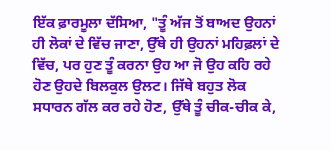ਇੱਕ ਫ਼ਾਰਮੂਲਾ ਦੱਸਿਆ, "ਤੂੰ ਅੱਜ ਤੋਂ ਬਾਅਦ ਉਹਨਾਂ ਹੀ ਲੋਕਾਂ ਦੇ ਵਿੱਚ ਜਾਣਾ, ਉੱਥੇ ਹੀ ਉਹਨਾਂ ਮਹਿਫ਼ਲਾਂ ਦੇ ਵਿੱਚ, ਪਰ ਹੁਣ ਤੂੰ ਕਰਨਾ ਉਹ ਆ ਜੋ ਉਹ ਕਹਿ ਰਹੇ ਹੋਣ ਉਹਦੇ ਬਿਲਕੁਲ ਉਲਟ। ਜਿੱਥੇ ਬਹੁਤ ਲੋਕ ਸਧਾਰਨ ਗੱਲ ਕਰ ਰਹੇ ਹੋਣ, ਉੱਥੇ ਤੂੰ ਚੀਕ-ਚੀਕ ਕੇ,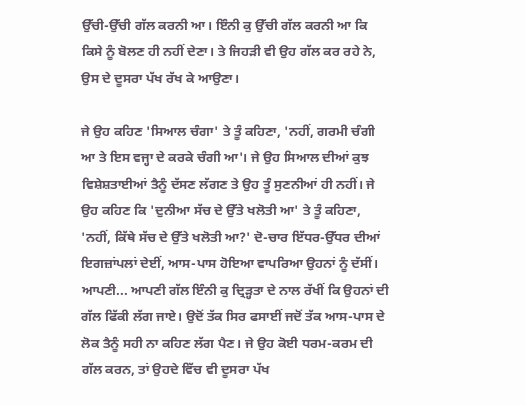ਉੱਚੀ-ਉੱਚੀ ਗੱਲ ਕਰਨੀ ਆ। ਇੰਨੀ ਕੁ ਉੱਚੀ ਗੱਲ ਕਰਨੀ ਆ ਕਿ ਕਿਸੇ ਨੂੰ ਬੋਲਣ ਹੀ ਨਹੀਂ ਦੇਣਾ। ਤੇ ਜਿਹੜੀ ਵੀ ਉਹ ਗੱਲ ਕਰ ਰਹੇ ਨੇ, ਉਸ ਦੇ ਦੂਸਰਾ ਪੱਖ ਰੱਖ ਕੇ ਆਉਣਾ।

ਜੇ ਉਹ ਕਹਿਣ 'ਸਿਆਲ ਚੰਗਾ' ਤੇ ਤੂੰ ਕਹਿਣਾ, 'ਨਹੀਂ, ਗਰਮੀ ਚੰਗੀ ਆ ਤੇ ਇਸ ਵਜ੍ਹਾ ਦੇ ਕਰਕੇ ਚੰਗੀ ਆ'। ਜੇ ਉਹ ਸਿਆਲ ਦੀਆਂ ਕੁਝ ਵਿਸ਼ੇਸ਼ਤਾਈਆਂ ਤੈਨੂੰ ਦੱਸਣ ਲੱਗਣ ਤੇ ਉਹ ਤੂੰ ਸੁਣਨੀਆਂ ਹੀ ਨਹੀਂ। ਜੇ ਉਹ ਕਹਿਣ ਕਿ 'ਦੁਨੀਆ ਸੱਚ ਦੇ ਉੱਤੇ ਖਲੋਤੀ ਆ' ਤੇ ਤੂੰ ਕਹਿਣਾ, 'ਨਹੀਂ, ਕਿੱਥੇ ਸੱਚ ਦੇ ਉੱਤੇ ਖਲੋਤੀ ਆ?' ਦੋ-ਚਾਰ ਇੱਧਰ-ਉੱਧਰ ਦੀਆਂ ਇਗਜ਼ਾਂਪਲਾਂ ਦੇਈਂ, ਆਸ-ਪਾਸ ਹੋਇਆ ਵਾਪਰਿਆ ਉਹਨਾਂ ਨੂੰ ਦੱਸੀਂ। ਆਪਣੀ... ਆਪਣੀ ਗੱਲ ਇੰਨੀ ਕੁ ਦ੍ਰਿੜ੍ਹਤਾ ਦੇ ਨਾਲ ਰੱਖੀਂ ਕਿ ਉਹਨਾਂ ਦੀ ਗੱਲ ਫਿੱਕੀ ਲੱਗ ਜਾਏ। ਉਦੋਂ ਤੱਕ ਸਿਰ ਫਸਾਈਂ ਜਦੋਂ ਤੱਕ ਆਸ-ਪਾਸ ਦੇ ਲੋਕ ਤੈਨੂੰ ਸਹੀ ਨਾ ਕਹਿਣ ਲੱਗ ਪੈਣ। ਜੇ ਉਹ ਕੋਈ ਧਰਮ-ਕਰਮ ਦੀ ਗੱਲ ਕਰਨ, ਤਾਂ ਉਹਦੇ ਵਿੱਚ ਵੀ ਦੂਸਰਾ ਪੱਖ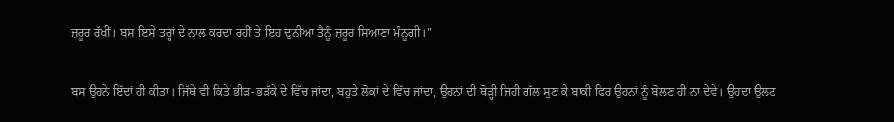ਜ਼ਰੂਰ ਰੱਖੀਂ। ਬਸ ਇਸੇ ਤਰ੍ਹਾਂ ਦੇ ਨਾਲ ਕਰਦਾ ਰਹੀਂ ਤੇ ਇਹ ਦੁਨੀਆ ਤੈਨੂੰ ਜ਼ਰੂਰ ਸਿਆਣਾ ਮੰਨੂਗੀ।"

ਬਸ ਉਹਨੇ ਇੱਦਾਂ ਹੀ ਕੀਤਾ। ਜਿੱਥੇ ਵੀ ਕਿਤੇ ਭੀੜ-ਭੜੱਕੇ ਦੇ ਵਿੱਚ ਜਾਂਦਾ, ਬਹੁਤੇ ਲੋਕਾਂ ਦੇ ਵਿੱਚ ਜਾਂਦਾ, ਉਹਨਾਂ ਦੀ ਥੋੜ੍ਹੀ ਜਿਹੀ ਗੱਲ ਸੁਣ ਕੇ ਬਾਕੀ ਫਿਰ ਉਹਨਾਂ ਨੂੰ ਬੋਲਣ ਹੀ ਨਾ ਦੇਵੇ। ਉਹਦਾ ਉਲਟ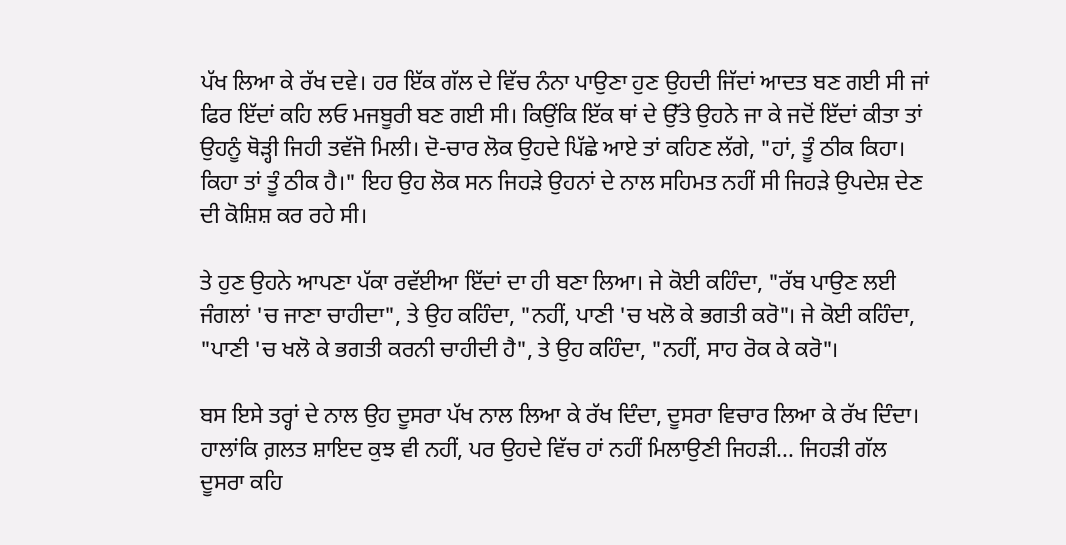ਪੱਖ ਲਿਆ ਕੇ ਰੱਖ ਦਵੇ। ਹਰ ਇੱਕ ਗੱਲ ਦੇ ਵਿੱਚ ਨੰਨਾ ਪਾਉਣਾ ਹੁਣ ਉਹਦੀ ਜਿੱਦਾਂ ਆਦਤ ਬਣ ਗਈ ਸੀ ਜਾਂ ਫਿਰ ਇੱਦਾਂ ਕਹਿ ਲਓ ਮਜਬੂਰੀ ਬਣ ਗਈ ਸੀ। ਕਿਉਂਕਿ ਇੱਕ ਥਾਂ ਦੇ ਉੱਤੇ ਉਹਨੇ ਜਾ ਕੇ ਜਦੋਂ ਇੱਦਾਂ ਕੀਤਾ ਤਾਂ ਉਹਨੂੰ ਥੋੜ੍ਹੀ ਜਿਹੀ ਤਵੱਜੋ ਮਿਲੀ। ਦੋ-ਚਾਰ ਲੋਕ ਉਹਦੇ ਪਿੱਛੇ ਆਏ ਤਾਂ ਕਹਿਣ ਲੱਗੇ, "ਹਾਂ, ਤੂੰ ਠੀਕ ਕਿਹਾ। ਕਿਹਾ ਤਾਂ ਤੂੰ ਠੀਕ ਹੈ।" ਇਹ ਉਹ ਲੋਕ ਸਨ ਜਿਹੜੇ ਉਹਨਾਂ ਦੇ ਨਾਲ ਸਹਿਮਤ ਨਹੀਂ ਸੀ ਜਿਹੜੇ ਉਪਦੇਸ਼ ਦੇਣ ਦੀ ਕੋਸ਼ਿਸ਼ ਕਰ ਰਹੇ ਸੀ।

ਤੇ ਹੁਣ ਉਹਨੇ ਆਪਣਾ ਪੱਕਾ ਰਵੱਈਆ ਇੱਦਾਂ ਦਾ ਹੀ ਬਣਾ ਲਿਆ। ਜੇ ਕੋਈ ਕਹਿੰਦਾ, "ਰੱਬ ਪਾਉਣ ਲਈ ਜੰਗਲਾਂ 'ਚ ਜਾਣਾ ਚਾਹੀਦਾ", ਤੇ ਉਹ ਕਹਿੰਦਾ, "ਨਹੀਂ, ਪਾਣੀ 'ਚ ਖਲੋ ਕੇ ਭਗਤੀ ਕਰੋ"। ਜੇ ਕੋਈ ਕਹਿੰਦਾ, "ਪਾਣੀ 'ਚ ਖਲੋ ਕੇ ਭਗਤੀ ਕਰਨੀ ਚਾਹੀਦੀ ਹੈ", ਤੇ ਉਹ ਕਹਿੰਦਾ, "ਨਹੀਂ, ਸਾਹ ਰੋਕ ਕੇ ਕਰੋ"।

ਬਸ ਇਸੇ ਤਰ੍ਹਾਂ ਦੇ ਨਾਲ ਉਹ ਦੂਸਰਾ ਪੱਖ ਨਾਲ ਲਿਆ ਕੇ ਰੱਖ ਦਿੰਦਾ, ਦੂਸਰਾ ਵਿਚਾਰ ਲਿਆ ਕੇ ਰੱਖ ਦਿੰਦਾ। ਹਾਲਾਂਕਿ ਗ਼ਲਤ ਸ਼ਾਇਦ ਕੁਝ ਵੀ ਨਹੀਂ, ਪਰ ਉਹਦੇ ਵਿੱਚ ਹਾਂ ਨਹੀਂ ਮਿਲਾਉਣੀ ਜਿਹੜੀ... ਜਿਹੜੀ ਗੱਲ ਦੂਸਰਾ ਕਹਿ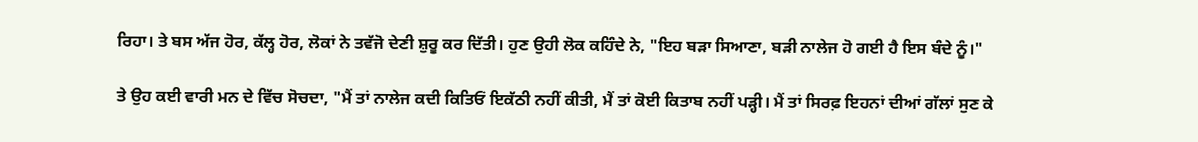ਰਿਹਾ। ਤੇ ਬਸ ਅੱਜ ਹੋਰ, ਕੱਲ੍ਹ ਹੋਰ, ਲੋਕਾਂ ਨੇ ਤਵੱਜੋ ਦੇਣੀ ਸ਼ੁਰੂ ਕਰ ਦਿੱਤੀ। ਹੁਣ ਉਹੀ ਲੋਕ ਕਹਿੰਦੇ ਨੇ, "ਇਹ ਬੜਾ ਸਿਆਣਾ, ਬੜੀ ਨਾਲੇਜ ਹੋ ਗਈ ਹੈ ਇਸ ਬੰਦੇ ਨੂੰ।"

ਤੇ ਉਹ ਕਈ ਵਾਰੀ ਮਨ ਦੇ ਵਿੱਚ ਸੋਚਦਾ, "ਮੈਂ ਤਾਂ ਨਾਲੇਜ ਕਦੀ ਕਿਤਿਓਂ ਇਕੱਠੀ ਨਹੀਂ ਕੀਤੀ, ਮੈਂ ਤਾਂ ਕੋਈ ਕਿਤਾਬ ਨਹੀਂ ਪੜ੍ਹੀ। ਮੈਂ ਤਾਂ ਸਿਰਫ਼ ਇਹਨਾਂ ਦੀਆਂ ਗੱਲਾਂ ਸੁਣ ਕੇ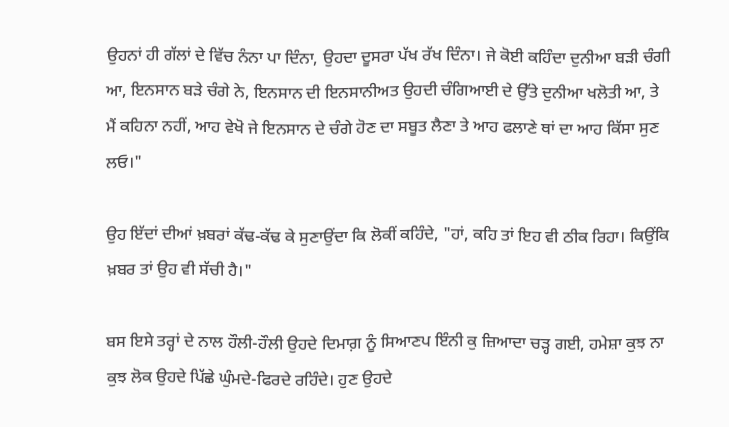ਉਹਨਾਂ ਹੀ ਗੱਲਾਂ ਦੇ ਵਿੱਚ ਨੰਨਾ ਪਾ ਦਿੰਨਾ, ਉਹਦਾ ਦੂਸਰਾ ਪੱਖ ਰੱਖ ਦਿੰਨਾ। ਜੇ ਕੋਈ ਕਹਿੰਦਾ ਦੁਨੀਆ ਬੜੀ ਚੰਗੀ ਆ, ਇਨਸਾਨ ਬੜੇ ਚੰਗੇ ਨੇ, ਇਨਸਾਨ ਦੀ ਇਨਸਾਨੀਅਤ ਉਹਦੀ ਚੰਗਿਆਈ ਦੇ ਉੱਤੇ ਦੁਨੀਆ ਖਲੋਤੀ ਆ, ਤੇ ਮੈਂ ਕਹਿਨਾ ਨਹੀਂ, ਆਹ ਵੇਖੋ ਜੇ ਇਨਸਾਨ ਦੇ ਚੰਗੇ ਹੋਣ ਦਾ ਸਬੂਤ ਲੈਣਾ ਤੇ ਆਹ ਫਲਾਣੇ ਥਾਂ ਦਾ ਆਹ ਕਿੱਸਾ ਸੁਣ ਲਓ।"

ਉਹ ਇੱਦਾਂ ਦੀਆਂ ਖ਼ਬਰਾਂ ਕੱਢ-ਕੱਢ ਕੇ ਸੁਣਾਉਂਦਾ ਕਿ ਲੋਕੀਂ ਕਹਿੰਦੇ, "ਹਾਂ, ਕਹਿ ਤਾਂ ਇਹ ਵੀ ਠੀਕ ਰਿਹਾ। ਕਿਉਂਕਿ ਖ਼ਬਰ ਤਾਂ ਉਹ ਵੀ ਸੱਚੀ ਹੈ।"

ਬਸ ਇਸੇ ਤਰ੍ਹਾਂ ਦੇ ਨਾਲ ਹੌਲੀ-ਹੌਲੀ ਉਹਦੇ ਦਿਮਾਗ਼ ਨੂੰ ਸਿਆਣਪ ਇੰਨੀ ਕੁ ਜ਼ਿਆਦਾ ਚੜ੍ਹ ਗਈ, ਹਮੇਸ਼ਾ ਕੁਝ ਨਾ ਕੁਝ ਲੋਕ ਉਹਦੇ ਪਿੱਛੇ ਘੁੰਮਦੇ-ਫਿਰਦੇ ਰਹਿੰਦੇ। ਹੁਣ ਉਹਦੇ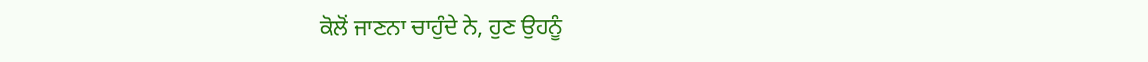ਕੋਲੋਂ ਜਾਣਨਾ ਚਾਹੁੰਦੇ ਨੇ, ਹੁਣ ਉਹਨੂੰ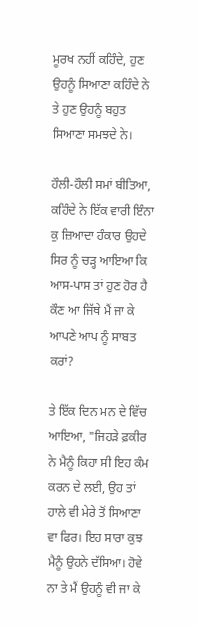ਮੂਰਖ ਨਹੀਂ ਕਹਿੰਦੇ, ਹੁਣ ਉਹਨੂੰ ਸਿਆਣਾ ਕਹਿੰਦੇ ਨੇ ਤੇ ਹੁਣ ਉਹਨੂੰ ਬਹੁਤ ਸਿਆਣਾ ਸਮਝਦੇ ਨੇ।

ਹੌਲੀ-ਹੌਲੀ ਸਮਾਂ ਬੀਤਿਆ, ਕਹਿੰਦੇ ਨੇ ਇੱਕ ਵਾਰੀ ਇੰਨਾ ਕੁ ਜ਼ਿਆਦਾ ਹੰਕਾਰ ਉਹਦੇ ਸਿਰ ਨੂੰ ਚੜ੍ਹ ਆਇਆ ਕਿ ਆਸ-ਪਾਸ ਤਾਂ ਹੁਣ ਹੋਰ ਹੈ ਕੌਣ ਆ ਜਿੱਥੇ ਮੈਂ ਜਾ ਕੇ ਆਪਣੇ ਆਪ ਨੂੰ ਸਾਬਤ ਕਰਾਂ?

ਤੇ ਇੱਕ ਦਿਨ ਮਨ ਦੇ ਵਿੱਚ ਆਇਆ, "ਜਿਹੜੇ ਫ਼ਕੀਰ ਨੇ ਮੈਨੂੰ ਕਿਹਾ ਸੀ ਇਹ ਕੰਮ ਕਰਨ ਦੇ ਲਈ, ਉਹ ਤਾਂ ਹਾਲੇ ਵੀ ਮੇਰੇ ਤੋਂ ਸਿਆਣਾ ਵਾ ਫਿਰ। ਇਹ ਸਾਰਾ ਕੁਝ ਮੈਨੂੰ ਉਹਨੇ ਦੱਸਿਆ। ਹੋਵੇ ਨਾ ਤੇ ਮੈਂ ਉਹਨੂੰ ਵੀ ਜਾ ਕੇ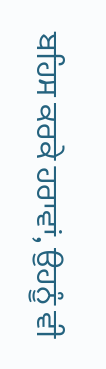ਬਹਿਸ ਕਰਕੇ ਹਰਾਵਾਂ, ਉਹਨੂੰ ਵੀ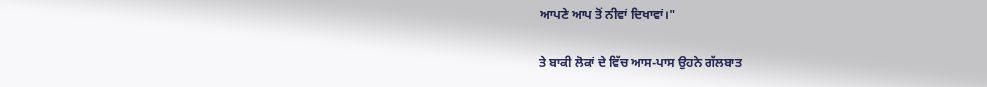ਆਪਣੇ ਆਪ ਤੋਂ ਨੀਵਾਂ ਦਿਖਾਵਾਂ।"

ਤੇ ਬਾਕੀ ਲੋਕਾਂ ਦੇ ਵਿੱਚ ਆਸ-ਪਾਸ ਉਹਨੇ ਗੱਲਬਾਤ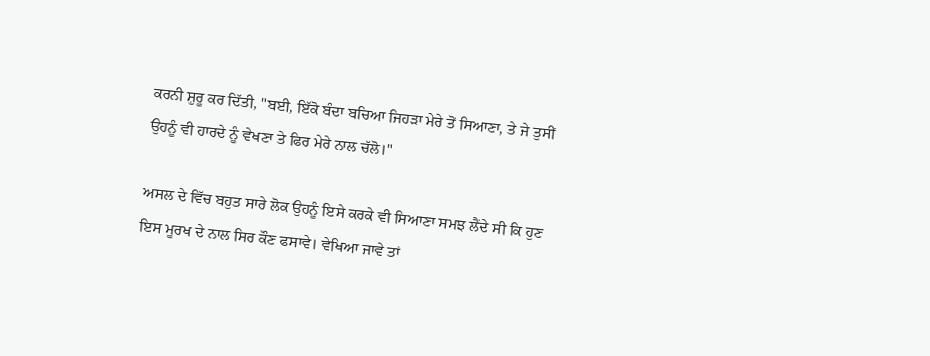ਕਰਨੀ ਸ਼ੁਰੂ ਕਰ ਦਿੱਤੀ, "ਬਈ, ਇੱਕੋ ਬੰਦਾ ਬਚਿਆ ਜਿਹੜਾ ਮੇਰੇ ਤੋਂ ਸਿਆਣਾ, ਤੇ ਜੇ ਤੁਸੀਂ ਉਹਨੂੰ ਵੀ ਹਾਰਦੇ ਨੂੰ ਵੇਖਣਾ ਤੇ ਫਿਰ ਮੇਰੇ ਨਾਲ ਚੱਲੋ।"

ਅਸਲ ਦੇ ਵਿੱਚ ਬਹੁਤ ਸਾਰੇ ਲੋਕ ਉਹਨੂੰ ਇਸੇ ਕਰਕੇ ਵੀ ਸਿਆਣਾ ਸਮਝ ਲੈਂਦੇ ਸੀ ਕਿ ਹੁਣ ਇਸ ਮੂਰਖ ਦੇ ਨਾਲ ਸਿਰ ਕੌਣ ਫਸਾਵੇ। ਵੇਖਿਆ ਜਾਵੇ ਤਾਂ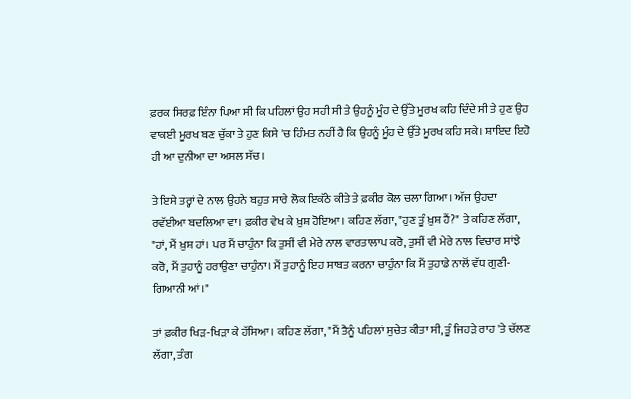ਫ਼ਰਕ ਸਿਰਫ਼ ਇੰਨਾ ਪਿਆ ਸੀ ਕਿ ਪਹਿਲਾਂ ਉਹ ਸਹੀ ਸੀ ਤੇ ਉਹਨੂੰ ਮੂੰਹ ਦੇ ਉੱਤੇ ਮੂਰਖ ਕਹਿ ਦਿੰਦੇ ਸੀ ਤੇ ਹੁਣ ਉਹ ਵਾਕਈ ਮੂਰਖ ਬਣ ਚੁੱਕਾ ਤੇ ਹੁਣ ਕਿਸੇ 'ਚ ਹਿੰਮਤ ਨਹੀਂ ਹੈ ਕਿ ਉਹਨੂੰ ਮੂੰਹ ਦੇ ਉੱਤੇ ਮੂਰਖ ਕਹਿ ਸਕੇ। ਸ਼ਾਇਦ ਇਹੋ ਹੀ ਆ ਦੁਨੀਆ ਦਾ ਅਸਲ ਸੱਚ।

ਤੇ ਇਸੇ ਤਰ੍ਹਾਂ ਦੇ ਨਾਲ ਉਹਨੇ ਬਹੁਤ ਸਾਰੇ ਲੋਕ ਇਕੱਠੇ ਕੀਤੇ ਤੇ ਫ਼ਕੀਰ ਕੋਲ ਚਲਾ ਗਿਆ। ਅੱਜ ਉਹਦਾ ਰਵੱਈਆ ਬਦਲਿਆ ਵਾ। ਫ਼ਕੀਰ ਵੇਖ ਕੇ ਖ਼ੁਸ਼ ਹੋਇਆ। ਕਹਿਣ ਲੱਗਾ, "ਹੁਣ ਤੂੰ ਖ਼ੁਸ਼ ਹੈਂ?" ਤੇ ਕਹਿਣ ਲੱਗਾ, "ਹਾਂ, ਮੈਂ ਖ਼ੁਸ਼ ਹਾਂ। ਪਰ ਮੈਂ ਚਾਹੁੰਨਾ ਕਿ ਤੁਸੀਂ ਵੀ ਮੇਰੇ ਨਾਲ ਵਾਰਤਾਲਾਪ ਕਰੋ, ਤੁਸੀਂ ਵੀ ਮੇਰੇ ਨਾਲ ਵਿਚਾਰ ਸਾਂਝੇ ਕਰੋ, ਮੈਂ ਤੁਹਾਨੂੰ ਹਰਾਉਣਾ ਚਾਹੁੰਨਾ। ਮੈਂ ਤੁਹਾਨੂੰ ਇਹ ਸਾਬਤ ਕਰਨਾ ਚਾਹੁੰਨਾ ਕਿ ਮੈਂ ਤੁਹਾਡੇ ਨਾਲੋਂ ਵੱਧ ਗੁਣੀ-ਗਿਆਨੀ ਆਂ।"

ਤਾਂ ਫ਼ਕੀਰ ਖਿੜ-ਖਿੜਾ ਕੇ ਹੱਸਿਆ। ਕਹਿਣ ਲੱਗਾ, "ਮੈਂ ਤੈਨੂੰ ਪਹਿਲਾਂ ਸੁਚੇਤ ਕੀਤਾ ਸੀ, ਤੂੰ ਜਿਹੜੇ ਰਾਹ 'ਤੇ ਚੱਲਣ ਲੱਗਾ, ਤੰਗ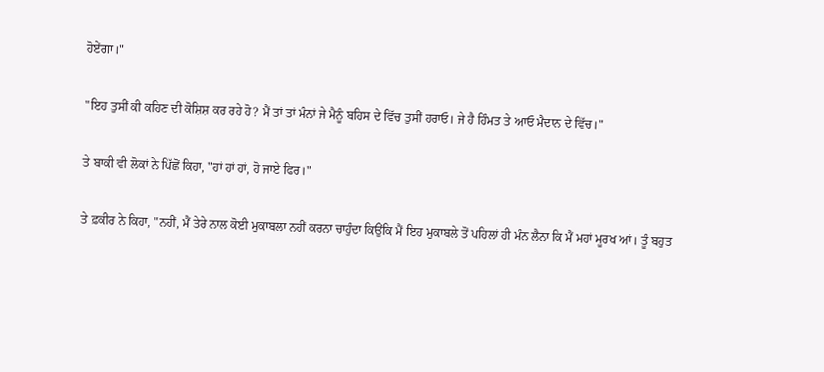ਹੋਏਂਗਾ।"

"ਇਹ ਤੁਸੀਂ ਕੀ ਕਹਿਣ ਦੀ ਕੋਸ਼ਿਸ਼ ਕਰ ਰਹੇ ਹੋ? ਮੈਂ ਤਾਂ ਤਾਂ ਮੰਨਾਂ ਜੇ ਮੈਨੂੰ ਬਹਿਸ ਦੇ ਵਿੱਚ ਤੁਸੀਂ ਹਰਾਓ। ਜੇ ਹੈ ਹਿੰਮਤ ਤੇ ਆਓ ਮੈਦਾਨ ਦੇ ਵਿੱਚ।"

ਤੇ ਬਾਕੀ ਵੀ ਲੋਕਾਂ ਨੇ ਪਿੱਛੋਂ ਕਿਹਾ, "ਹਾਂ ਹਾਂ ਹਾਂ, ਹੋ ਜਾਏ ਫਿਰ।"

ਤੇ ਫ਼ਕੀਰ ਨੇ ਕਿਹਾ, "ਨਹੀਂ, ਮੈਂ ਤੇਰੇ ਨਾਲ ਕੋਈ ਮੁਕਾਬਲਾ ਨਹੀਂ ਕਰਨਾ ਚਾਹੁੰਦਾ ਕਿਉਂਕਿ ਮੈਂ ਇਹ ਮੁਕਾਬਲੇ ਤੋਂ ਪਹਿਲਾਂ ਹੀ ਮੰਨ ਲੈਨਾ ਕਿ ਮੈਂ ਮਹਾਂ ਮੂਰਖ ਆਂ। ਤੂੰ ਬਹੁਤ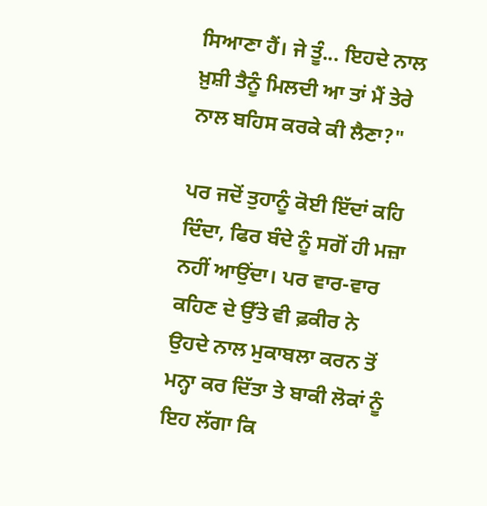ਸਿਆਣਾ ਹੈਂ। ਜੇ ਤੂੰ... ਇਹਦੇ ਨਾਲ ਖ਼ੁਸ਼ੀ ਤੈਨੂੰ ਮਿਲਦੀ ਆ ਤਾਂ ਮੈਂ ਤੇਰੇ ਨਾਲ ਬਹਿਸ ਕਰਕੇ ਕੀ ਲੈਣਾ?"

ਪਰ ਜਦੋਂ ਤੁਹਾਨੂੰ ਕੋਈ ਇੱਦਾਂ ਕਹਿ ਦਿੰਦਾ, ਫਿਰ ਬੰਦੇ ਨੂੰ ਸਗੋਂ ਹੀ ਮਜ਼ਾ ਨਹੀਂ ਆਉਂਦਾ। ਪਰ ਵਾਰ-ਵਾਰ ਕਹਿਣ ਦੇ ਉੱਤੇ ਵੀ ਫ਼ਕੀਰ ਨੇ ਉਹਦੇ ਨਾਲ ਮੁਕਾਬਲਾ ਕਰਨ ਤੋਂ ਮਨ੍ਹਾ ਕਰ ਦਿੱਤਾ ਤੇ ਬਾਕੀ ਲੋਕਾਂ ਨੂੰ ਇਹ ਲੱਗਾ ਕਿ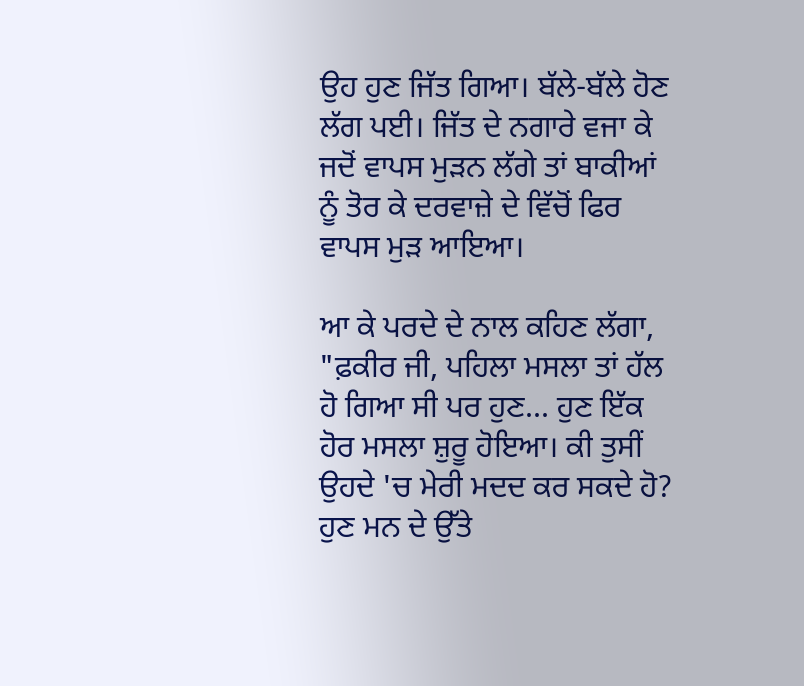ਉਹ ਹੁਣ ਜਿੱਤ ਗਿਆ। ਬੱਲੇ-ਬੱਲੇ ਹੋਣ ਲੱਗ ਪਈ। ਜਿੱਤ ਦੇ ਨਗਾਰੇ ਵਜਾ ਕੇ ਜਦੋਂ ਵਾਪਸ ਮੁੜਨ ਲੱਗੇ ਤਾਂ ਬਾਕੀਆਂ ਨੂੰ ਤੋਰ ਕੇ ਦਰਵਾਜ਼ੇ ਦੇ ਵਿੱਚੋਂ ਫਿਰ ਵਾਪਸ ਮੁੜ ਆਇਆ।

ਆ ਕੇ ਪਰਦੇ ਦੇ ਨਾਲ ਕਹਿਣ ਲੱਗਾ, "ਫ਼ਕੀਰ ਜੀ, ਪਹਿਲਾ ਮਸਲਾ ਤਾਂ ਹੱਲ ਹੋ ਗਿਆ ਸੀ ਪਰ ਹੁਣ... ਹੁਣ ਇੱਕ ਹੋਰ ਮਸਲਾ ਸ਼ੁਰੂ ਹੋਇਆ। ਕੀ ਤੁਸੀਂ ਉਹਦੇ 'ਚ ਮੇਰੀ ਮਦਦ ਕਰ ਸਕਦੇ ਹੋ? ਹੁਣ ਮਨ ਦੇ ਉੱਤੇ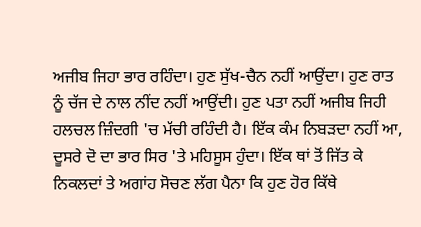ਅਜੀਬ ਜਿਹਾ ਭਾਰ ਰਹਿੰਦਾ। ਹੁਣ ਸੁੱਖ-ਚੈਨ ਨਹੀਂ ਆਉਂਦਾ। ਹੁਣ ਰਾਤ ਨੂੰ ਚੱਜ ਦੇ ਨਾਲ ਨੀਂਦ ਨਹੀਂ ਆਉਂਦੀ। ਹੁਣ ਪਤਾ ਨਹੀਂ ਅਜੀਬ ਜਿਹੀ ਹਲਚਲ ਜ਼ਿੰਦਗੀ 'ਚ ਮੱਚੀ ਰਹਿੰਦੀ ਹੈ। ਇੱਕ ਕੰਮ ਨਿਬੜਦਾ ਨਹੀਂ ਆ, ਦੂਸਰੇ ਦੋ ਦਾ ਭਾਰ ਸਿਰ 'ਤੇ ਮਹਿਸੂਸ ਹੁੰਦਾ। ਇੱਕ ਥਾਂ ਤੋਂ ਜਿੱਤ ਕੇ ਨਿਕਲਦਾਂ ਤੇ ਅਗਾਂਹ ਸੋਚਣ ਲੱਗ ਪੈਨਾ ਕਿ ਹੁਣ ਹੋਰ ਕਿੱਥੇ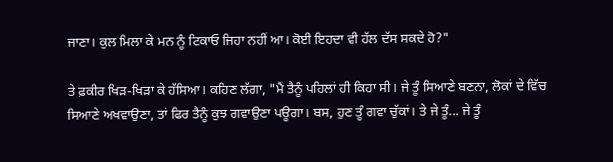ਜਾਣਾ। ਕੁਲ ਮਿਲਾ ਕੇ ਮਨ ਨੂੰ ਟਿਕਾਓ ਜਿਹਾ ਨਹੀਂ ਆ। ਕੋਈ ਇਹਦਾ ਵੀ ਹੱਲ ਦੱਸ ਸਕਦੇ ਹੋ?"

ਤੇ ਫ਼ਕੀਰ ਖਿੜ-ਖਿੜਾ ਕੇ ਹੱਸਿਆ। ਕਹਿਣ ਲੱਗਾ, "ਮੈਂ ਤੈਨੂੰ ਪਹਿਲਾਂ ਹੀ ਕਿਹਾ ਸੀ। ਜੇ ਤੂੰ ਸਿਆਣੇ ਬਣਨਾ, ਲੋਕਾਂ ਦੇ ਵਿੱਚ ਸਿਆਣੇ ਅਖਵਾਉਣਾ, ਤਾਂ ਫਿਰ ਤੈਨੂੰ ਕੁਝ ਗਵਾਉਣਾ ਪਊਗਾ। ਬਸ, ਹੁਣ ਤੂੰ ਗਵਾ ਚੁੱਕਾਂ। ਤੇ ਜੇ ਤੂੰ... ਜੇ ਤੂੰ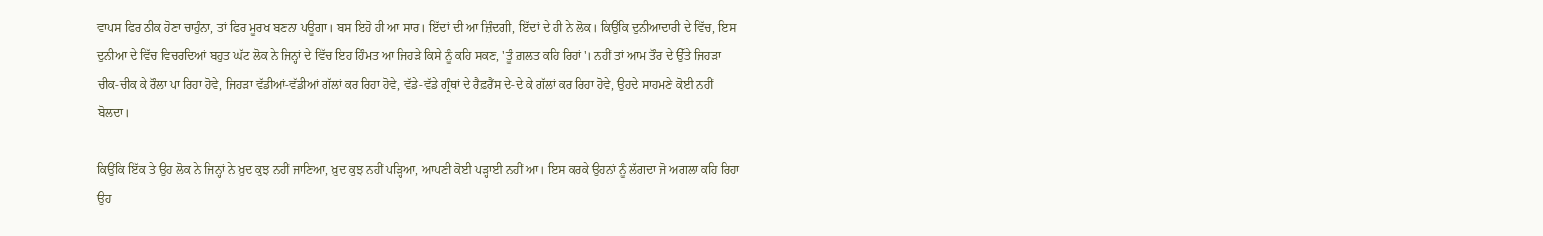ਵਾਪਸ ਫਿਰ ਠੀਕ ਹੋਣਾ ਚਾਹੁੰਨਾ, ਤਾਂ ਫਿਰ ਮੂਰਖ ਬਣਨਾ ਪਊਗਾ। ਬਸ ਇਹੋ ਹੀ ਆ ਸਾਰ। ਇੱਦਾਂ ਦੀ ਆ ਜ਼ਿੰਦਗੀ, ਇੱਦਾਂ ਦੇ ਹੀ ਨੇ ਲੋਕ। ਕਿਉਂਕਿ ਦੁਨੀਆਦਾਰੀ ਦੇ ਵਿੱਚ, ਇਸ ਦੁਨੀਆ ਦੇ ਵਿੱਚ ਵਿਚਰਦਿਆਂ ਬਹੁਤ ਘੱਟ ਲੋਕ ਨੇ ਜਿਨ੍ਹਾਂ ਦੇ ਵਿੱਚ ਇਹ ਹਿੰਮਤ ਆ ਜਿਹੜੇ ਕਿਸੇ ਨੂੰ ਕਹਿ ਸਕਣ, 'ਤੂੰ ਗ਼ਲਤ ਕਹਿ ਰਿਹਾਂ'। ਨਹੀਂ ਤਾਂ ਆਮ ਤੌਰ ਦੇ ਉੱਤੇ ਜਿਹੜਾ ਚੀਕ-ਚੀਕ ਕੇ ਰੌਲਾ ਪਾ ਰਿਹਾ ਹੋਵੇ, ਜਿਹੜਾ ਵੱਡੀਆਂ-ਵੱਡੀਆਂ ਗੱਲਾਂ ਕਰ ਰਿਹਾ ਹੋਵੇ, ਵੱਡੇ-ਵੱਡੇ ਗ੍ਰੰਥਾਂ ਦੇ ਰੈਫ਼ਰੈਂਸ ਦੇ-ਦੇ ਕੇ ਗੱਲਾਂ ਕਰ ਰਿਹਾ ਹੋਵੇ, ਉਹਦੇ ਸਾਹਮਣੇ ਕੋਈ ਨਹੀਂ ਬੋਲਦਾ।

ਕਿਉਂਕਿ ਇੱਕ ਤੇ ਉਹ ਲੋਕ ਨੇ ਜਿਨ੍ਹਾਂ ਨੇ ਖ਼ੁਦ ਕੁਝ ਨਹੀਂ ਜਾਣਿਆ, ਖ਼ੁਦ ਕੁਝ ਨਹੀਂ ਪੜ੍ਹਿਆ, ਆਪਣੀ ਕੋਈ ਪੜ੍ਹਾਈ ਨਹੀਂ ਆ। ਇਸ ਕਰਕੇ ਉਹਨਾਂ ਨੂੰ ਲੱਗਦਾ ਜੋ ਅਗਲਾ ਕਹਿ ਰਿਹਾ ਉਹ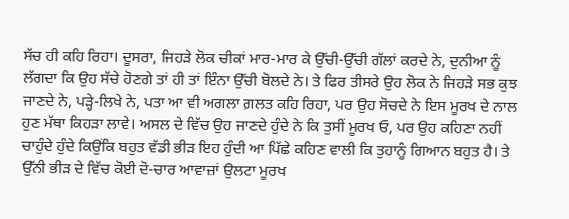ਸੱਚ ਹੀ ਕਹਿ ਰਿਹਾ। ਦੂਸਰਾ, ਜਿਹੜੇ ਲੋਕ ਚੀਕਾਂ ਮਾਰ-ਮਾਰ ਕੇ ਉੱਚੀ-ਉੱਚੀ ਗੱਲਾਂ ਕਰਦੇ ਨੇ, ਦੁਨੀਆ ਨੂੰ ਲੱਗਦਾ ਕਿ ਉਹ ਸੱਚੇ ਹੋਣਗੇ ਤਾਂ ਹੀ ਤਾਂ ਇੰਨਾ ਉੱਚੀ ਬੋਲਦੇ ਨੇ। ਤੇ ਫਿਰ ਤੀਸਰੇ ਉਹ ਲੋਕ ਨੇ ਜਿਹੜੇ ਸਭ ਕੁਝ ਜਾਣਦੇ ਨੇ, ਪੜ੍ਹੇ-ਲਿਖੇ ਨੇ, ਪਤਾ ਆ ਵੀ ਅਗਲਾ ਗ਼ਲਤ ਕਹਿ ਰਿਹਾ, ਪਰ ਉਹ ਸੋਚਦੇ ਨੇ ਇਸ ਮੂਰਖ ਦੇ ਨਾਲ ਹੁਣ ਮੱਥਾ ਕਿਹੜਾ ਲਾਵੇ। ਅਸਲ ਦੇ ਵਿੱਚ ਉਹ ਜਾਣਦੇ ਹੁੰਦੇ ਨੇ ਕਿ ਤੁਸੀਂ ਮੂਰਖ ਓ, ਪਰ ਉਹ ਕਹਿਣਾ ਨਹੀਂ ਚਾਹੁੰਦੇ ਹੁੰਦੇ ਕਿਉਂਕਿ ਬਹੁਤ ਵੱਡੀ ਭੀੜ ਇਹ ਹੁੰਦੀ ਆ ਪਿੱਛੇ ਕਹਿਣ ਵਾਲੀ ਕਿ ਤੁਹਾਨੂੰ ਗਿਆਨ ਬਹੁਤ ਹੈ। ਤੇ ਉੱਨੀ ਭੀੜ ਦੇ ਵਿੱਚ ਕੋਈ ਦੋ-ਚਾਰ ਆਵਾਜ਼ਾਂ ਉਲਟਾ ਮੂਰਖ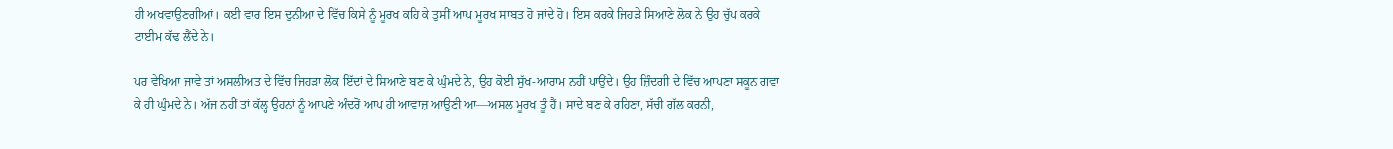ਹੀ ਅਖਵਾਉਣਗੀਆਂ। ਕਈ ਵਾਰ ਇਸ ਦੁਨੀਆ ਦੇ ਵਿੱਚ ਕਿਸੇ ਨੂੰ ਮੂਰਖ ਕਹਿ ਕੇ ਤੁਸੀਂ ਆਪ ਮੂਰਖ ਸਾਬਤ ਹੋ ਜਾਂਦੇ ਹੋ। ਇਸ ਕਰਕੇ ਜਿਹੜੇ ਸਿਆਣੇ ਲੋਕ ਨੇ ਉਹ ਚੁੱਪ ਕਰਕੇ ਟਾਈਮ ਕੱਢ ਲੈਂਦੇ ਨੇ।

ਪਰ ਵੇਖਿਆ ਜਾਵੇ ਤਾਂ ਅਸਲੀਅਤ ਦੇ ਵਿੱਚ ਜਿਹੜਾ ਲੋਕ ਇੱਦਾਂ ਦੇ ਸਿਆਣੇ ਬਣ ਕੇ ਘੁੰਮਦੇ ਨੇ, ਉਹ ਕੋਈ ਸੁੱਖ-ਆਰਾਮ ਨਹੀਂ ਪਾਉਂਦੇ। ਉਹ ਜ਼ਿੰਦਗੀ ਦੇ ਵਿੱਚ ਆਪਣਾ ਸਕੂਨ ਗਵਾ ਕੇ ਹੀ ਘੁੰਮਦੇ ਨੇ। ਅੱਜ ਨਹੀਂ ਤਾਂ ਕੱਲ੍ਹ ਉਹਨਾਂ ਨੂੰ ਆਪਣੇ ਅੰਦਰੋਂ ਆਪ ਹੀ ਆਵਾਜ਼ ਆਉਣੀ ਆ—ਅਸਲ ਮੂਰਖ ਤੂੰ ਹੈਂ। ਸਾਦੇ ਬਣ ਕੇ ਰਹਿਣਾ, ਸੱਚੀ ਗੱਲ ਕਰਨੀ,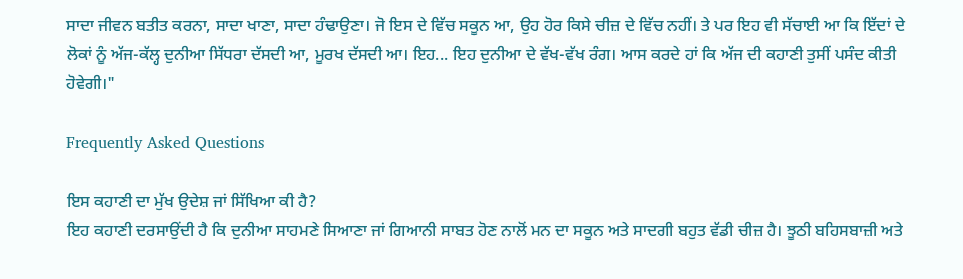ਸਾਦਾ ਜੀਵਨ ਬਤੀਤ ਕਰਨਾ, ਸਾਦਾ ਖਾਣਾ, ਸਾਦਾ ਹੰਢਾਉਣਾ। ਜੋ ਇਸ ਦੇ ਵਿੱਚ ਸਕੂਨ ਆ, ਉਹ ਹੋਰ ਕਿਸੇ ਚੀਜ਼ ਦੇ ਵਿੱਚ ਨਹੀਂ। ਤੇ ਪਰ ਇਹ ਵੀ ਸੱਚਾਈ ਆ ਕਿ ਇੱਦਾਂ ਦੇ ਲੋਕਾਂ ਨੂੰ ਅੱਜ-ਕੱਲ੍ਹ ਦੁਨੀਆ ਸਿੱਧਰਾ ਦੱਸਦੀ ਆ, ਮੂਰਖ ਦੱਸਦੀ ਆ। ਇਹ... ਇਹ ਦੁਨੀਆ ਦੇ ਵੱਖ-ਵੱਖ ਰੰਗ। ਆਸ ਕਰਦੇ ਹਾਂ ਕਿ ਅੱਜ ਦੀ ਕਹਾਣੀ ਤੁਸੀਂ ਪਸੰਦ ਕੀਤੀ ਹੋਵੇਗੀ।"

Frequently Asked Questions

ਇਸ ਕਹਾਣੀ ਦਾ ਮੁੱਖ ਉਦੇਸ਼ ਜਾਂ ਸਿੱਖਿਆ ਕੀ ਹੈ?
ਇਹ ਕਹਾਣੀ ਦਰਸਾਉਂਦੀ ਹੈ ਕਿ ਦੁਨੀਆ ਸਾਹਮਣੇ ਸਿਆਣਾ ਜਾਂ ਗਿਆਨੀ ਸਾਬਤ ਹੋਣ ਨਾਲੋਂ ਮਨ ਦਾ ਸਕੂਨ ਅਤੇ ਸਾਦਗੀ ਬਹੁਤ ਵੱਡੀ ਚੀਜ਼ ਹੈ। ਝੂਠੀ ਬਹਿਸਬਾਜ਼ੀ ਅਤੇ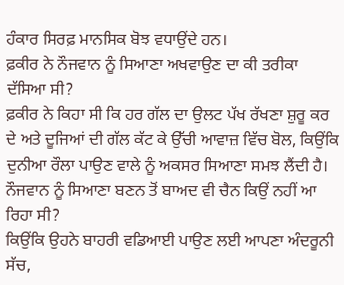ਹੰਕਾਰ ਸਿਰਫ਼ ਮਾਨਸਿਕ ਬੋਝ ਵਧਾਉਂਦੇ ਹਨ।
ਫ਼ਕੀਰ ਨੇ ਨੌਜਵਾਨ ਨੂੰ ਸਿਆਣਾ ਅਖਵਾਉਣ ਦਾ ਕੀ ਤਰੀਕਾ ਦੱਸਿਆ ਸੀ?
ਫ਼ਕੀਰ ਨੇ ਕਿਹਾ ਸੀ ਕਿ ਹਰ ਗੱਲ ਦਾ ਉਲਟ ਪੱਖ ਰੱਖਣਾ ਸ਼ੁਰੂ ਕਰ ਦੇ ਅਤੇ ਦੂਜਿਆਂ ਦੀ ਗੱਲ ਕੱਟ ਕੇ ਉੱਚੀ ਆਵਾਜ਼ ਵਿੱਚ ਬੋਲ, ਕਿਉਂਕਿ ਦੁਨੀਆ ਰੌਲਾ ਪਾਉਣ ਵਾਲੇ ਨੂੰ ਅਕਸਰ ਸਿਆਣਾ ਸਮਝ ਲੈਂਦੀ ਹੈ।
ਨੌਜਵਾਨ ਨੂੰ ਸਿਆਣਾ ਬਣਨ ਤੋਂ ਬਾਅਦ ਵੀ ਚੈਨ ਕਿਉਂ ਨਹੀਂ ਆ ਰਿਹਾ ਸੀ?
ਕਿਉਂਕਿ ਉਹਨੇ ਬਾਹਰੀ ਵਡਿਆਈ ਪਾਉਣ ਲਈ ਆਪਣਾ ਅੰਦਰੂਨੀ ਸੱਚ,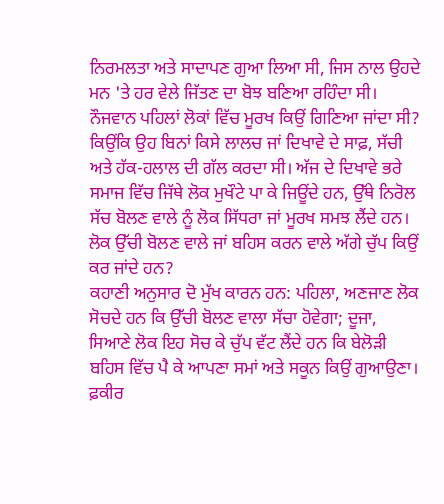ਨਿਰਮਲਤਾ ਅਤੇ ਸਾਦਾਪਣ ਗੁਆ ਲਿਆ ਸੀ, ਜਿਸ ਨਾਲ ਉਹਦੇ ਮਨ 'ਤੇ ਹਰ ਵੇਲੇ ਜਿੱਤਣ ਦਾ ਬੋਝ ਬਣਿਆ ਰਹਿੰਦਾ ਸੀ।
ਨੌਜਵਾਨ ਪਹਿਲਾਂ ਲੋਕਾਂ ਵਿੱਚ ਮੂਰਖ ਕਿਉਂ ਗਿਣਿਆ ਜਾਂਦਾ ਸੀ?
ਕਿਉਂਕਿ ਉਹ ਬਿਨਾਂ ਕਿਸੇ ਲਾਲਚ ਜਾਂ ਦਿਖਾਵੇ ਦੇ ਸਾਫ਼, ਸੱਚੀ ਅਤੇ ਹੱਕ-ਹਲਾਲ ਦੀ ਗੱਲ ਕਰਦਾ ਸੀ। ਅੱਜ ਦੇ ਦਿਖਾਵੇ ਭਰੇ ਸਮਾਜ ਵਿੱਚ ਜਿੱਥੇ ਲੋਕ ਮੁਖੌਟੇ ਪਾ ਕੇ ਜਿਊਂਦੇ ਹਨ, ਉੱਥੇ ਨਿਰੋਲ ਸੱਚ ਬੋਲਣ ਵਾਲੇ ਨੂੰ ਲੋਕ ਸਿੱਧਰਾ ਜਾਂ ਮੂਰਖ ਸਮਝ ਲੈਂਦੇ ਹਨ।
ਲੋਕ ਉੱਚੀ ਬੋਲਣ ਵਾਲੇ ਜਾਂ ਬਹਿਸ ਕਰਨ ਵਾਲੇ ਅੱਗੇ ਚੁੱਪ ਕਿਉਂ ਕਰ ਜਾਂਦੇ ਹਨ?
ਕਹਾਣੀ ਅਨੁਸਾਰ ਦੋ ਮੁੱਖ ਕਾਰਨ ਹਨ: ਪਹਿਲਾ, ਅਣਜਾਣ ਲੋਕ ਸੋਚਦੇ ਹਨ ਕਿ ਉੱਚੀ ਬੋਲਣ ਵਾਲਾ ਸੱਚਾ ਹੋਵੇਗਾ; ਦੂਜਾ, ਸਿਆਣੇ ਲੋਕ ਇਹ ਸੋਚ ਕੇ ਚੁੱਪ ਵੱਟ ਲੈਂਦੇ ਹਨ ਕਿ ਬੇਲੋੜੀ ਬਹਿਸ ਵਿੱਚ ਪੈ ਕੇ ਆਪਣਾ ਸਮਾਂ ਅਤੇ ਸਕੂਨ ਕਿਉਂ ਗੁਆਉਣਾ।
ਫ਼ਕੀਰ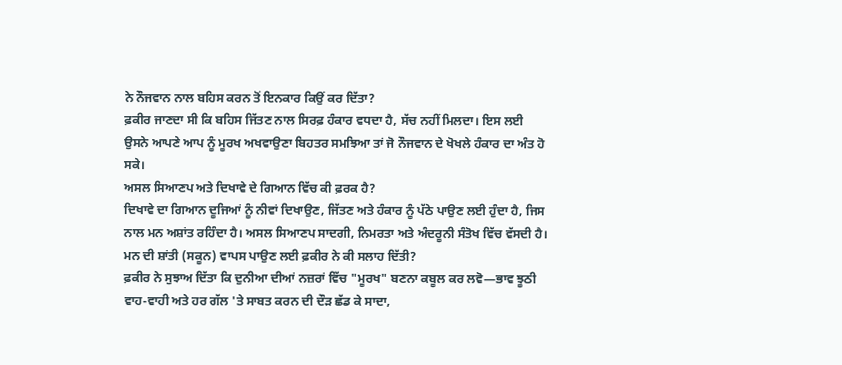ਨੇ ਨੌਜਵਾਨ ਨਾਲ ਬਹਿਸ ਕਰਨ ਤੋਂ ਇਨਕਾਰ ਕਿਉਂ ਕਰ ਦਿੱਤਾ?
ਫ਼ਕੀਰ ਜਾਣਦਾ ਸੀ ਕਿ ਬਹਿਸ ਜਿੱਤਣ ਨਾਲ ਸਿਰਫ਼ ਹੰਕਾਰ ਵਧਦਾ ਹੈ, ਸੱਚ ਨਹੀਂ ਮਿਲਦਾ। ਇਸ ਲਈ ਉਸਨੇ ਆਪਣੇ ਆਪ ਨੂੰ ਮੂਰਖ ਅਖਵਾਉਣਾ ਬਿਹਤਰ ਸਮਝਿਆ ਤਾਂ ਜੋ ਨੌਜਵਾਨ ਦੇ ਖੋਖਲੇ ਹੰਕਾਰ ਦਾ ਅੰਤ ਹੋ ਸਕੇ।
ਅਸਲ ਸਿਆਣਪ ਅਤੇ ਦਿਖਾਵੇ ਦੇ ਗਿਆਨ ਵਿੱਚ ਕੀ ਫ਼ਰਕ ਹੈ?
ਦਿਖਾਵੇ ਦਾ ਗਿਆਨ ਦੂਜਿਆਂ ਨੂੰ ਨੀਵਾਂ ਦਿਖਾਉਣ, ਜਿੱਤਣ ਅਤੇ ਹੰਕਾਰ ਨੂੰ ਪੱਠੇ ਪਾਉਣ ਲਈ ਹੁੰਦਾ ਹੈ, ਜਿਸ ਨਾਲ ਮਨ ਅਸ਼ਾਂਤ ਰਹਿੰਦਾ ਹੈ। ਅਸਲ ਸਿਆਣਪ ਸਾਦਗੀ, ਨਿਮਰਤਾ ਅਤੇ ਅੰਦਰੂਨੀ ਸੰਤੋਖ ਵਿੱਚ ਵੱਸਦੀ ਹੈ।
ਮਨ ਦੀ ਸ਼ਾਂਤੀ (ਸਕੂਨ) ਵਾਪਸ ਪਾਉਣ ਲਈ ਫ਼ਕੀਰ ਨੇ ਕੀ ਸਲਾਹ ਦਿੱਤੀ?
ਫ਼ਕੀਰ ਨੇ ਸੁਝਾਅ ਦਿੱਤਾ ਕਿ ਦੁਨੀਆ ਦੀਆਂ ਨਜ਼ਰਾਂ ਵਿੱਚ "ਮੂਰਖ" ਬਣਨਾ ਕਬੂਲ ਕਰ ਲਵੋ—ਭਾਵ ਝੂਠੀ ਵਾਹ-ਵਾਹੀ ਅਤੇ ਹਰ ਗੱਲ 'ਤੇ ਸਾਬਤ ਕਰਨ ਦੀ ਦੌੜ ਛੱਡ ਕੇ ਸਾਦਾ,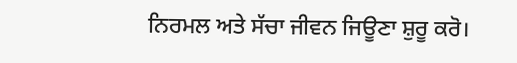ਨਿਰਮਲ ਅਤੇ ਸੱਚਾ ਜੀਵਨ ਜਿਊਣਾ ਸ਼ੁਰੂ ਕਰੋ।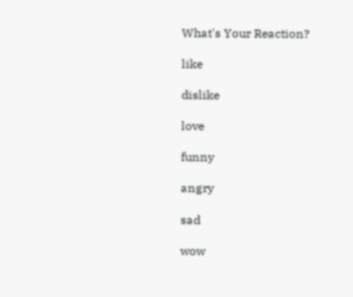What's Your Reaction?

like

dislike

love

funny

angry

sad

wow